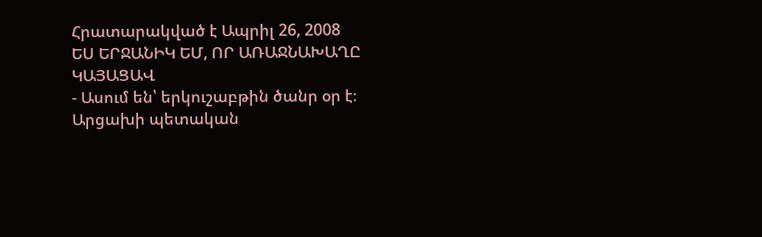Հրատարակված է Ապրիլ 26, 2008
ԵՍ ԵՐՋԱՆԻԿ ԵՄ, ՈՐ ԱՌԱՋՆԱԽԱՂԸ ԿԱՅԱՑԱՎ
- Ասում են՝ երկուշաբթին ծանր օր է։ Արցախի պետական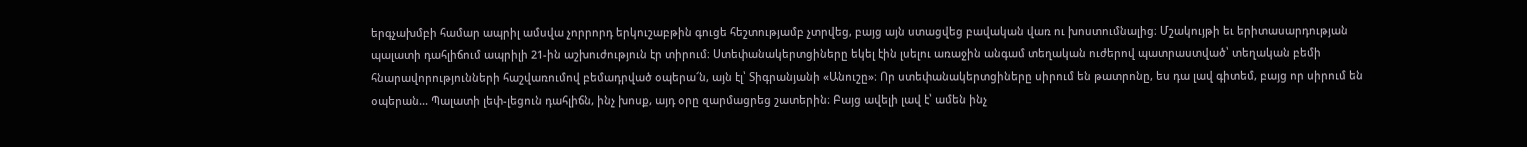երգչախմբի համար ապրիլ ամսվա չորրորդ երկուշաբթին գուցե հեշտությամբ չտրվեց, բայց այն ստացվեց բավական վառ ու խոստումնալից։ Մշակույթի եւ երիտասարդության պալատի դահլիճում ապրիլի 21-ին աշխուժություն էր տիրում։ Ստեփանակերտցիները եկել էին լսելու առաջին անգամ տեղական ուժերով պատրաստված՝ տեղական բեմի հնարավորությունների հաշվառումով բեմադրված օպերա՜ն, այն էլ՝ Տիգրանյանի «Անուշը»։ Որ ստեփանակերտցիները սիրում են թատրոնը, ես դա լավ գիտեմ, բայց որ սիրում են օպերան... Պալատի լեփ-լեցուն դահլիճն, ինչ խոսք, այդ օրը զարմացրեց շատերին։ Բայց ավելի լավ է՝ ամեն ինչ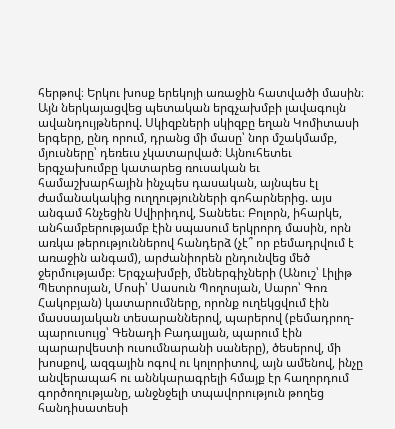հերթով։ Երկու խոսք երեկոյի առաջին հատվածի մասին։ Այն ներկայացվեց պետական երգչախմբի լավագույն ավանդույթներով. Սկիզբների սկիզբը եղան Կոմիտասի երգերը, ընդ որում, դրանց մի մասը՝ նոր մշակմամբ, մյուսները՝ դեռեւս չկատարված։ Այնուհետեւ երգչախումբը կատարեց ռուսական եւ համաշխարհային ինչպես դասական, այնպես էլ ժամանակակից ուղղությունների գոհարներից. այս անգամ հնչեցին Սվիրիդով, Տանեեւ։ Բոլորն, իհարկե, անհամբերությամբ էին սպասում երկրորդ մասին, որն առկա թերություններով հանդերձ (չէ՞ որ բեմադրվում է առաջին անգամ), արժանիորեն ընդունվեց մեծ ջերմությամբ։ Երգչախմբի, մեներգիչների (Անուշ՝ Լիլիթ Պետրոսյան, Մոսի՝ Սասուն Պողոսյան, Սարո՝ Գոռ Հակոբյան) կատարումները, որոնք ուղեկցվում էին մասսայական տեսարաններով, պարերով (բեմադրող-պարուսույց՝ Գենադի Բադալյան, պարում էին պարարվեստի ուսումնարանի սաները), ծեսերով, մի խոսքով, ազգային ոգով ու կոլորիտով, այն ամենով, ինչը անվերապահ ու աննկարագրելի հմայք էր հաղորդում գործողությանը, անջնջելի տպավորություն թողեց հանդիսատեսի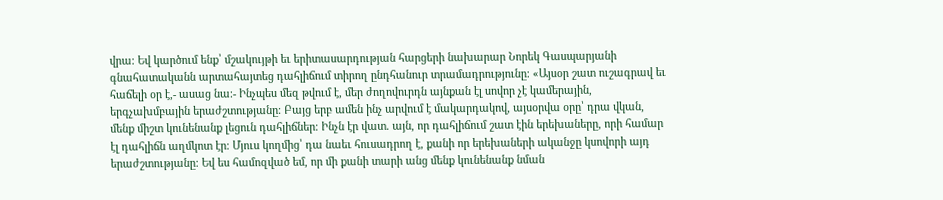վրա։ Եվ կարծում ենք՝ մշակույթի եւ երիտասարդության հարցերի նախարար Նորեկ Գասպարյանի գնահատականն արտահայտեց դահլիճում տիրող ընդհանուր տրամադրությունը։ «Այսօր շատ ուշագրավ եւ հաճելի օր է,- ասաց նա։- Ինչպես մեզ թվում է, մեր ժողովուրդն այնքան էլ սովոր չէ կամերային, երգչախմբային երաժշտությանը։ Բայց երբ ամեն ինչ արվում է մակարդակով, այսօրվա օրը՝ դրա վկան, մենք միշտ կունենանք լեցուն դահլիճներ։ Ինչն էր վատ. այն, որ դահլիճում շատ էին երեխաները, որի համար էլ դահլիճն աղմկոտ էր։ Մյուս կողմից՝ դա նաեւ հուսադրող է, քանի որ երեխաների ականջը կսովորի այդ երաժշտությանը։ Եվ ես համոզված եմ, որ մի քանի տարի անց մենք կունենանք նման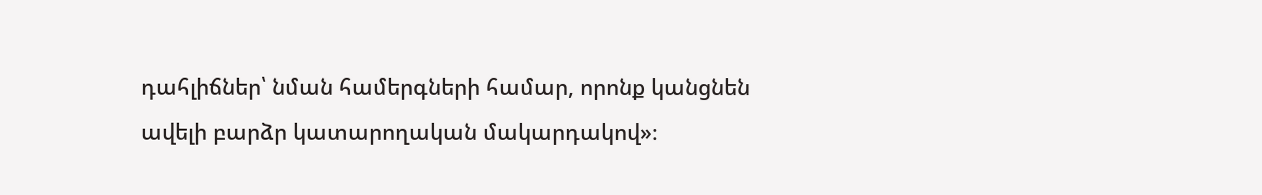դահլիճներ՝ նման համերգների համար, որոնք կանցնեն ավելի բարձր կատարողական մակարդակով»։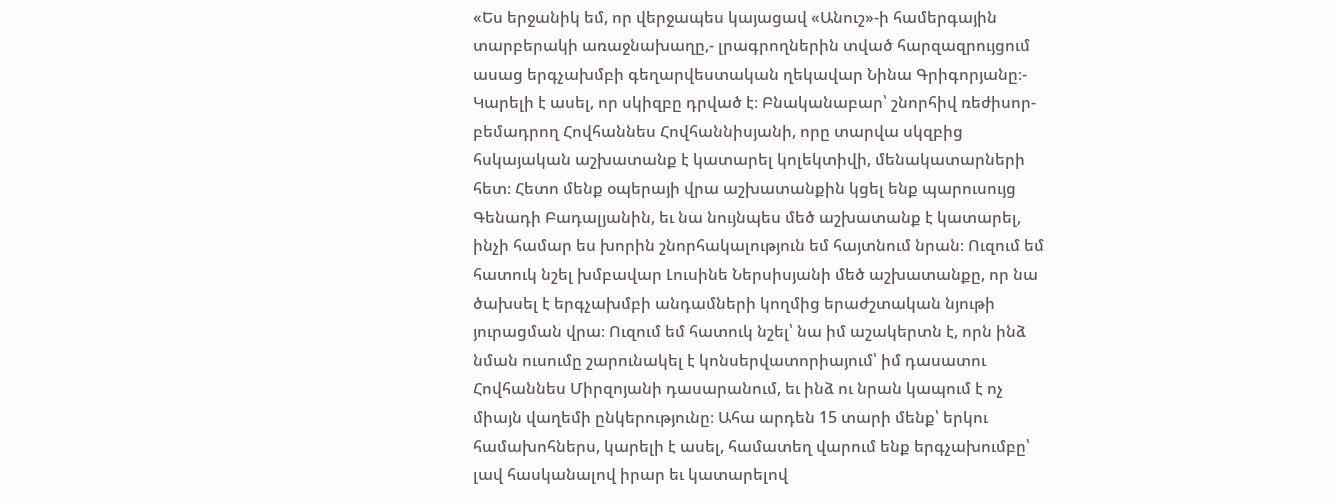«Ես երջանիկ եմ, որ վերջապես կայացավ «Անուշ»-ի համերգային տարբերակի առաջնախաղը,- լրագրողներին տված հարզազրույցում ասաց երգչախմբի գեղարվեստական ղեկավար Նինա Գրիգորյանը։- Կարելի է ասել, որ սկիզբը դրված է։ Բնականաբար՝ շնորհիվ ռեժիսոր-բեմադրող Հովհաննես Հովհաննիսյանի, որը տարվա սկզբից հսկայական աշխատանք է կատարել կոլեկտիվի, մենակատարների հետ։ Հետո մենք օպերայի վրա աշխատանքին կցել ենք պարուսույց Գենադի Բադալյանին, եւ նա նույնպես մեծ աշխատանք է կատարել, ինչի համար ես խորին շնորհակալություն եմ հայտնում նրան։ Ուզում եմ հատուկ նշել խմբավար Լուսինե Ներսիսյանի մեծ աշխատանքը, որ նա ծախսել է երգչախմբի անդամների կողմից երաժշտական նյութի յուրացման վրա։ Ուզում եմ հատուկ նշել՝ նա իմ աշակերտն է, որն ինձ նման ուսումը շարունակել է կոնսերվատորիայում՝ իմ դասատու Հովհաննես Միրզոյանի դասարանում, եւ ինձ ու նրան կապում է ոչ միայն վաղեմի ընկերությունը։ Ահա արդեն 15 տարի մենք՝ երկու համախոհներս, կարելի է ասել, համատեղ վարում ենք երգչախումբը՝ լավ հասկանալով իրար եւ կատարելով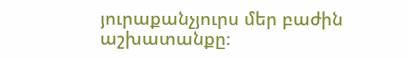յուրաքանչյուրս մեր բաժին աշխատանքը։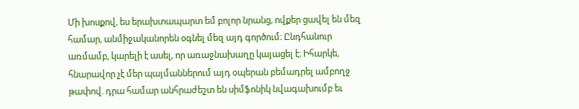Մի խոսքով, ես երախտապարտ եմ բոլոր նրանց, ովքեր ցավել են մեզ համար, անմիջականորեն օգնել մեզ այդ գործում։ Ընդհանուր առմամբ, կարելի է ասել, որ առաջնախաղը կայացել է։ Իհարկե, հնարավոր չէ մեր պայմաններում այդ օպերան բեմադրել ամբողջ թափով. դրա համար անհրաժեշտ են սիմֆոնիկ նվագախումբ եւ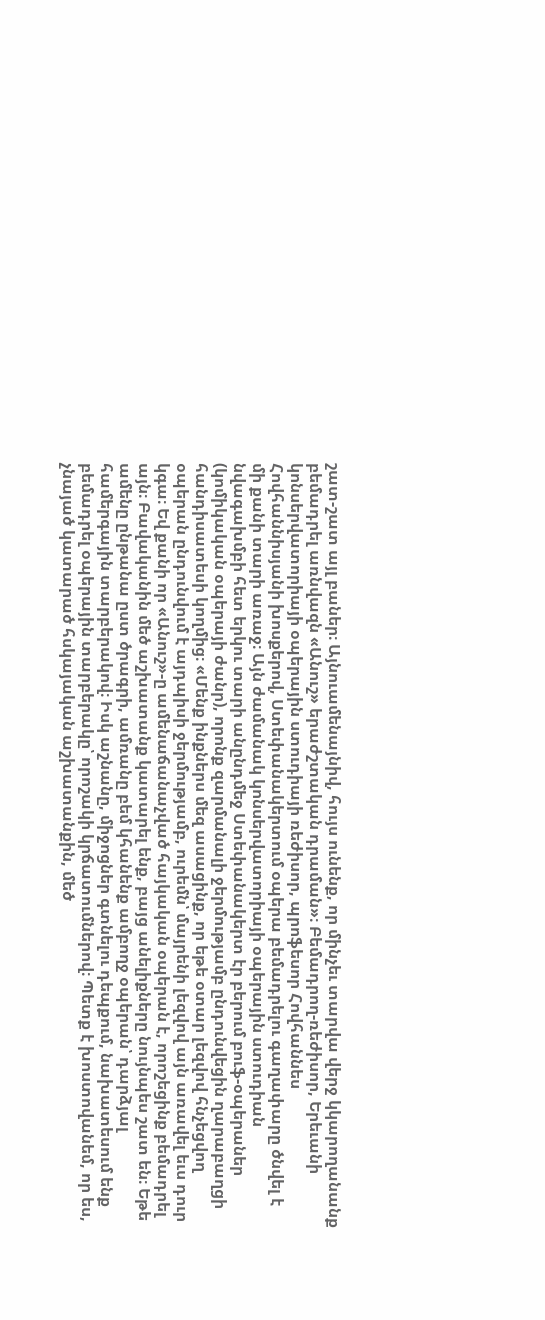շատ-շատ այլ բաներ։ Այնուամենայնիվ, հույս ունենք, որ մինչեւ տարվա վերջ կկարողանանք բեմադրել առնվազն «Անուշ» երաժշտական դրաման»։ Բեմադրող-ռեժիսոր, Երեւանի կոնսերվատորիայի օպերային ստուդիայի ռեժիսոր, պրոֆեսոր Հովհաննես Հովհաննիսյանի խոսքերով, Ստեփանակերտում օպերա բեմադրելու գաղափարը ծնվել է մի քանի տարի առաջ։ Այն ժամանակ կոնսերվատորիայի օպերային ստուդիան նվագախմբի հետ երկու տարի անընդմեջ Ստեփանակերտ էր բերում բուֆ-օպերաներ (կոմիկական օպերայի ժանր), որոնք զարմանալի ջերմությամբ ընդունվեցին ղարաբաղցի հանդիսատեսի կողմից։ «Մենք ինքներս մեզ ասացինք, որ եթե օտար լեզվով հնչեցվող օպերան ընդունվում է այդպիսի ջերմությամբ, ուրեմն՝ մայրենի լեզվով այն առավել եւս դուր կգա։ Եվ քանի որ «Անուշ»-ը ամենաճանաչված հայկական օպերան է, որոշեցինք բեմադրել այն։ Բավականին մեծ աշխատանք կատարել ենք, բայց անելիքները նույնպես շատ են։ Եթե ամենը ընթանա ըստ ծրագրի, ամռանը բեմ կհանենք ամբողջ օպերան՝ դարձյալ համերգային տարբերակով։ Իսկ աշնանը, միջոցներ գտնելու դեպքում, նախատեսում ենք բեմադրել օպերային տարբերակը՝ որոշակի կրճատումներով։ Պետք է խոստովանեմ, որ ես, չնայած կատարած հսկայական աշխատանքին, մեծ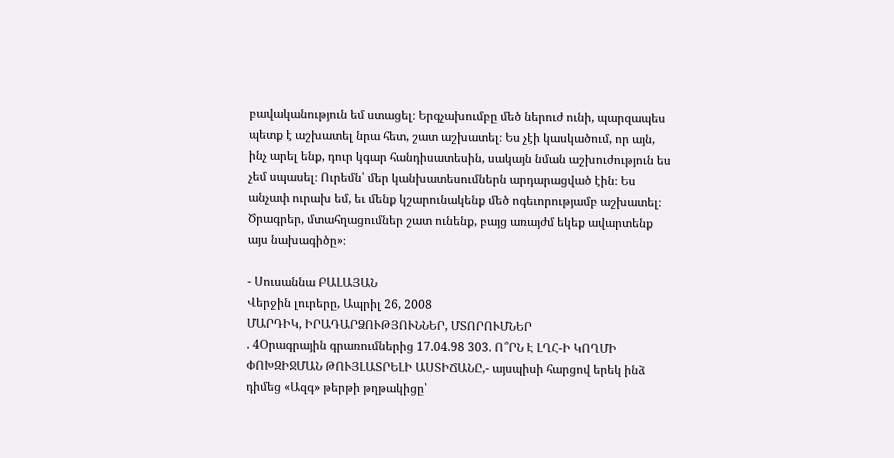բավականություն եմ ստացել։ Երգչախումբը մեծ ներուժ ունի, պարզապես պետք է աշխատել նրա հետ, շատ աշխատել։ Ես չէի կասկածում, որ այն, ինչ արել ենք, դուր կգար հանդիսատեսին, սակայն նման աշխուժություն ես չեմ սպասել։ Ուրեմն՝ մեր կանխատեսումներն արդարացված էին։ Ես անչափ ուրախ եմ, եւ մենք կշարունակենք մեծ ոգեւորությամբ աշխատել։ Ծրագրեր, մտահղացումներ շատ ունենք, բայց առայժմ եկեք ավարտենք այս նախագիծը»։

- Սուսաննա ԲԱԼԱՅԱՆ
Վերջին լուրերը, Ապրիլ 26, 2008
ՄԱՐԴԻԿ, ԻՐԱԴԱՐՁՈՒԹՅՈՒՆՆԵՐ, ՄՏՈՐՈՒՄՆԵՐ
. 4Օրագրային գրառումներից 17.04.98 303. Ո՞ՐՆ Է ԼՂՀ-Ի ԿՈՂՄԻ ՓՈԽԶԻՋՄԱՆ ԹՈՒՅԼԱՏՐԵԼԻ ԱՍՏԻՃԱՆԸ,- այսպիսի հարցով երեկ ինձ դիմեց «Ազգ» թերթի թղթակիցը՝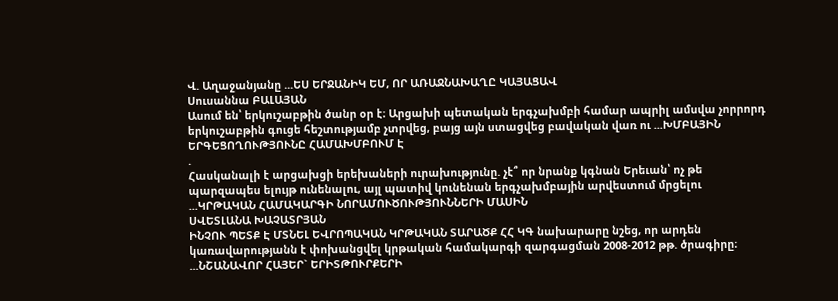Վ. Աղաջանյանը ...ԵՍ ԵՐՋԱՆԻԿ ԵՄ, ՈՐ ԱՌԱՋՆԱԽԱՂԸ ԿԱՅԱՑԱՎ
Սուսաննա ԲԱԼԱՅԱՆ
Ասում են՝ երկուշաբթին ծանր օր է։ Արցախի պետական երգչախմբի համար ապրիլ ամսվա չորրորդ երկուշաբթին գուցե հեշտությամբ չտրվեց, բայց այն ստացվեց բավական վառ ու ...ԽՄԲԱՅԻՆ ԵՐԳԵՑՈՂՈՒԹՅՈՒՆԸ ՀԱՄԱԽՄԲՈՒՄ Է
.
Հասկանալի է արցախցի երեխաների ուրախությունը. չէ՞ որ նրանք կգնան Երեւան՝ ոչ թե պարզապես ելույթ ունենալու, այլ պատիվ կունենան երգչախմբային արվեստում մրցելու ...ԿՐԹԱԿԱՆ ՀԱՄԱԿԱՐԳԻ ՆՈՐԱՄՈՒԾՈՒԹՅՈՒՆՆԵՐԻ ՄԱՍԻՆ
ՍՎԵՏԼԱՆԱ ԽԱՉԱՏՐՅԱՆ
ԻՆՉՈՒ ՊԵՏՔ Է ՄՏՆԵԼ ԵՎՐՈՊԱԿԱՆ ԿՐԹԱԿԱՆ ՏԱՐԱԾՔ ՀՀ ԿԳ նախարարը նշեց, որ արդեն կառավարությանն է փոխանցվել կրթական համակարգի զարգացման 2008-2012 թթ. ծրագիրը։ ...ՆՇԱՆԱՎՈՐ ՀԱՅԵՐ` ԵՐԻՏԹՈՒՐՔԵՐԻ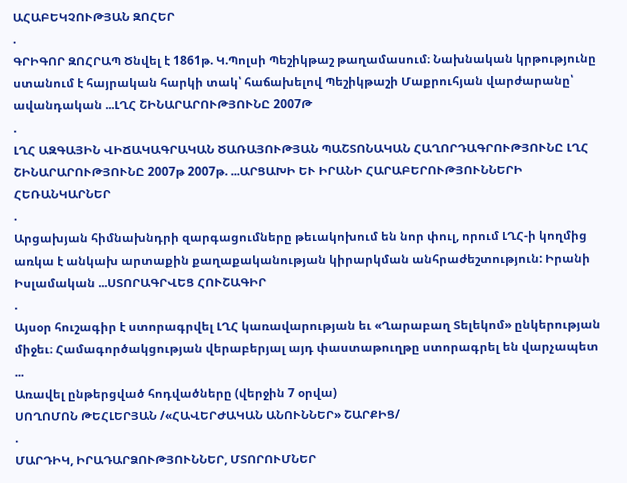ԱՀԱԲԵԿՉՈՒԹՅԱՆ ԶՈՀԵՐ
.
ԳՐԻԳՈՐ ԶՈՀՐԱՊ Ծնվել է 1861թ. Կ.Պոլսի Պեշիկթաշ թաղամասում։ Նախնական կրթությունը ստանում է հայրական հարկի տակ՝ հաճախելով Պեշիկթաշի Մաքրուհյան վարժարանը՝ ավանդական ...ԼՂՀ ՇԻՆԱՐԱՐՈՒԹՅՈՒՆԸ 2007Թ
.
ԼՂՀ ԱԶԳԱՅԻՆ ՎԻՃԱԿԱԳՐԱԿԱՆ ԾԱՌԱՅՈՒԹՅԱՆ ՊԱՇՏՈՆԱԿԱՆ ՀԱՂՈՐԴԱԳՐՈՒԹՅՈՒՆԸ ԼՂՀ ՇԻՆԱՐԱՐՈՒԹՅՈՒՆԸ 2007թ 2007թ. ...ԱՐՑԱԽԻ ԵՒ ԻՐԱՆԻ ՀԱՐԱԲԵՐՈՒԹՅՈՒՆՆԵՐԻ ՀԵՌԱՆԿԱՐՆԵՐ
.
Արցախյան հիմնախնդրի զարգացումները թեւակոխում են նոր փուլ, որում ԼՂՀ-ի կողմից առկա է անկախ արտաքին քաղաքականության կիրարկման անհրաժեշտություն: Իրանի Իսլամական ...ՍՏՈՐԱԳՐՎԵՑ ՀՈՒՇԱԳԻՐ
.
Այսօր հուշագիր է ստորագրվել ԼՂՀ կառավարության եւ «Ղարաբաղ Տելեկոմ» ընկերության միջեւ։ Համագործակցության վերաբերյալ այդ փաստաթուղթը ստորագրել են վարչապետ ...
Առավել ընթերցված հոդվածները (վերջին 7 օրվա)
ՍՈՂՈՄՈՆ ԹԵՀԼԵՐՅԱՆ /«ՀԱՎԵՐԺԱԿԱՆ ԱՆՈՒՆՆԵՐ» ՇԱՐՔԻՑ/
.
ՄԱՐԴԻԿ, ԻՐԱԴԱՐՁՈՒԹՅՈՒՆՆԵՐ, ՄՏՈՐՈՒՄՆԵՐ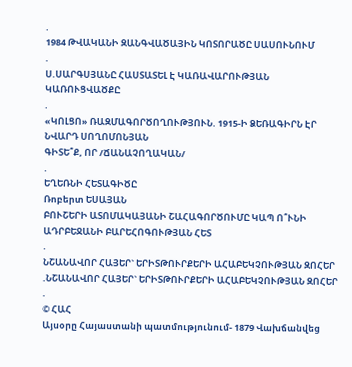.
1984 ԹՎԱԿԱՆԻ ԶԱՆԳՎԱԾԱՅԻՆ ԿՈՏՈՐԱԾԸ ՍԱՍՈՒՆՈՒՄ
.
Ս.ՍԱՐԳՍՅԱՆԸ ՀԱՍՏԱՏԵԼ Է ԿԱՌԱՎԱՐՈՒԹՅԱՆ ԿԱՌՈՒՑՎԱԾՔԸ
.
«ԿՈԼՑՈ» ՌԱԶՄԱԳՈՐԾՈՂՈՒԹՅՈՒՆ. 1915-Ի ՁԵՌԱԳԻՐՆ ԷՐ
ՆՎԱՐԴ ՍՈՂՈՄՈՆՅԱՆ
ԳԻՏԵ՞Ք, ՈՐ /ՃԱՆԱՉՈՂԱԿԱՆ/
.
ԵՂԵՌՆԻ ՀԵՏԱԳԻԾԸ
Ռոբերտ ԵՍԱՅԱՆ
ԲՈՒՇԵՐԻ ԱՏՈՄԱԿԱՅԱՆԻ ՇԱՀԱԳՈՐԾՈՒՄԸ ԿԱՊ Ո՞ՒՆԻ ԱԴՐԲԵՋԱՆԻ ԲԱՐԵՀՈԳՈՒԹՅԱՆ ՀԵՏ
.
ՆՇԱՆԱՎՈՐ ՀԱՅԵՐ` ԵՐԻՏԹՈՒՐՔԵՐԻ ԱՀԱԲԵԿՉՈՒԹՅԱՆ ԶՈՀԵՐ
.ՆՇԱՆԱՎՈՐ ՀԱՅԵՐ` ԵՐԻՏԹՈՒՐՔԵՐԻ ԱՀԱԲԵԿՉՈՒԹՅԱՆ ԶՈՀԵՐ
.
© ՀԱՀ
Այսօրը Հայաստանի պատմությունում- 1879 Վախճանվեց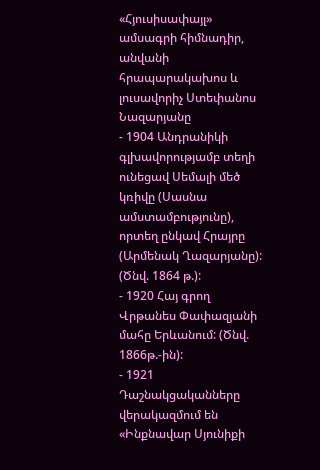«Հյուսիսափայլ» ամսագրի հիմնադիր, անվանի հրապարակախոս և լուսավորիչ Ստեփանոս Նազարյանը
- 1904 Անդրանիկի գլխավորությամբ տեղի ունեցավ Սեմալի մեծ կռիվը (Սասնա ամստամբությունը), որտեղ ընկավ Հրայրը (Արմենակ Ղազարյանը): (Ծնվ. 1864 թ.):
- 1920 Հայ գրող Վրթանես Փափազյանի մահը Երևանում: (Ծնվ. 1866թ.-ին):
- 1921 Դաշնակցականները վերակազմում են «Ինքնավար Սյունիքի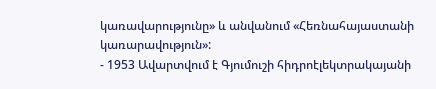կառավարությունը» և անվանում «Հեռնահայաստանի կառարավություն»:
- 1953 Ավարտվում է Գյումուշի հիդրոէլեկտրակայանի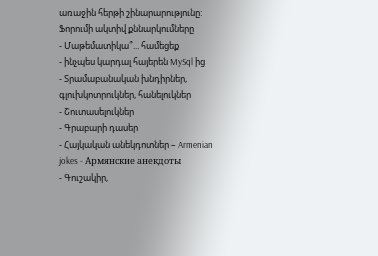առաջին հերթի շինարարությունը:
Ֆորումի ակտիվ քննարկումները
- Մաթեմատիկա՞... համեցեք
- ինչպես կարդալ հայերեն MySql ից
- Տրամաբանական խնդիրներ, գլուխկոտրուկներ, հանելուկներ
- Շուտասելուկներ
- Գրաբարի դասեր
- Հայկական անեկդոտներ – Armenian jokes - Армянские анекдоты
- Գուշակիր,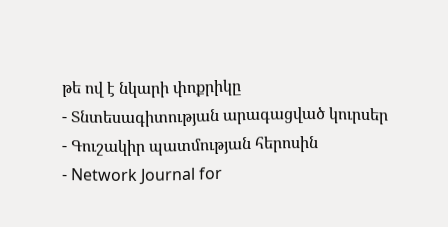թե ով է նկարի փոքրիկը
- Տնտեսագիտության արագացված կուրսեր
- Գուշակիր պատմության հերոսին
- Network Journal for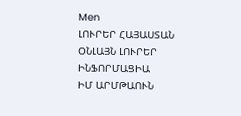Men
ԼՈՒՐԵՐ ՀԱՅԱՍՏԱՆ
ՕՆԼԱՅՆ ԼՈՒՐԵՐ
ԻՆՖՈՐՄԱՑԻԱ
ԻՄ ԱՐՄԹԱՈՒՆ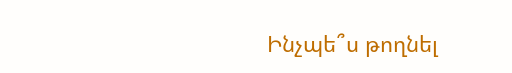Ինչպե՞ս թողնել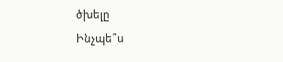ծխելը
Ինչպե՞ս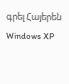գրել Հայերեն Windows XP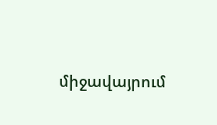միջավայրում